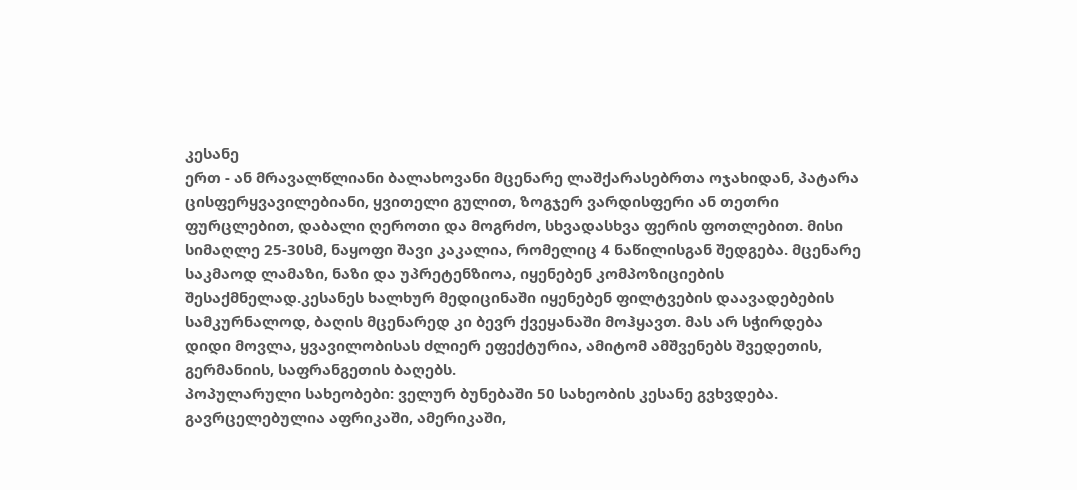კესანე
ერთ - ან მრავალწლიანი ბალახოვანი მცენარე ლაშქარასებრთა ოჯახიდან, პატარა ცისფერყვავილებიანი, ყვითელი გულით, ზოგჯერ ვარდისფერი ან თეთრი ფურცლებით, დაბალი ღეროთი და მოგრძო, სხვადასხვა ფერის ფოთლებით. მისი სიმაღლე 25-30სმ, ნაყოფი შავი კაკალია, რომელიც 4 ნაწილისგან შედგება. მცენარე საკმაოდ ლამაზი, ნაზი და უპრეტენზიოა, იყენებენ კომპოზიციების შესაქმნელად.კესანეს ხალხურ მედიცინაში იყენებენ ფილტვების დაავადებების სამკურნალოდ, ბაღის მცენარედ კი ბევრ ქვეყანაში მოჰყავთ. მას არ სჭირდება დიდი მოვლა, ყვავილობისას ძლიერ ეფექტურია, ამიტომ ამშვენებს შვედეთის, გერმანიის, საფრანგეთის ბაღებს.
პოპულარული სახეობები: ველურ ბუნებაში 50 სახეობის კესანე გვხვდება. გავრცელებულია აფრიკაში, ამერიკაში,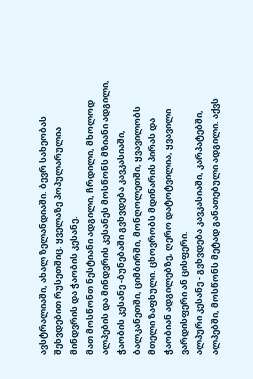ავსტრალიაში, ახალ ზელანდიაში. ბევრ სახეობას შეხვდებით რუსეთშიც. ყველაზე პოპულარულია მინდვრის და ჭაობის კესანე.
მათ მოსწონთ ნესტიანი ადგილი, ჩრდილი, მხოლოდ ალპების და მინდვრის კესანეს მოსწონს მზიანი ადგილი,
ჭაობის კესანე -ბუნებაში გვხვდება კავკასიაში, ბალკანეთში, ციმბირში, მონღოლეთში, ყვავილობს მთელი ზაფხული. ცხოვრობს მდინარის პირას და ჭაობიან ადგილებზე, ღერო დატოტვილია, ყვავილი ვარდისფერი ან ცისფერი.
ალპური კესანე - გვხვდება კავკასიაში, კარპატებში, ალპებში, მოსწონს მეტად განათებული ადგილი. აქვს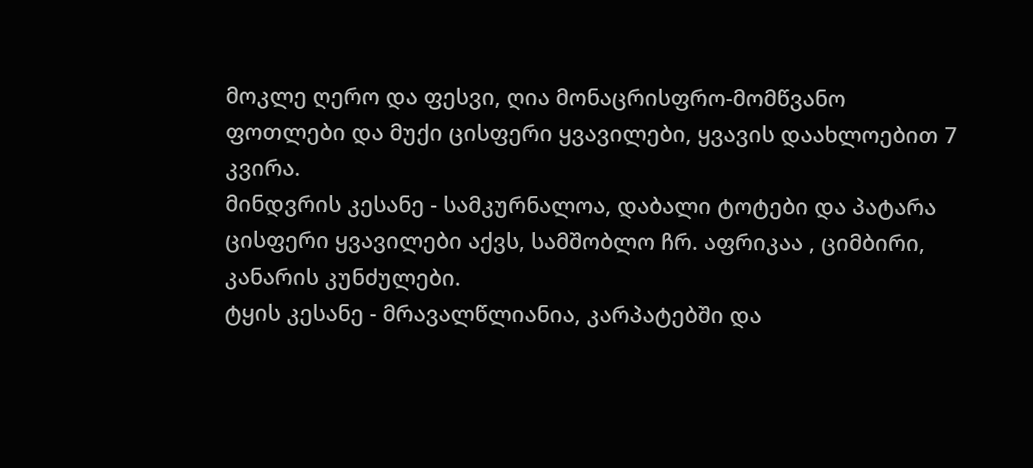მოკლე ღერო და ფესვი, ღია მონაცრისფრო-მომწვანო ფოთლები და მუქი ცისფერი ყვავილები, ყვავის დაახლოებით 7 კვირა.
მინდვრის კესანე - სამკურნალოა, დაბალი ტოტები და პატარა ცისფერი ყვავილები აქვს, სამშობლო ჩრ. აფრიკაა , ციმბირი, კანარის კუნძულები.
ტყის კესანე - მრავალწლიანია, კარპატებში და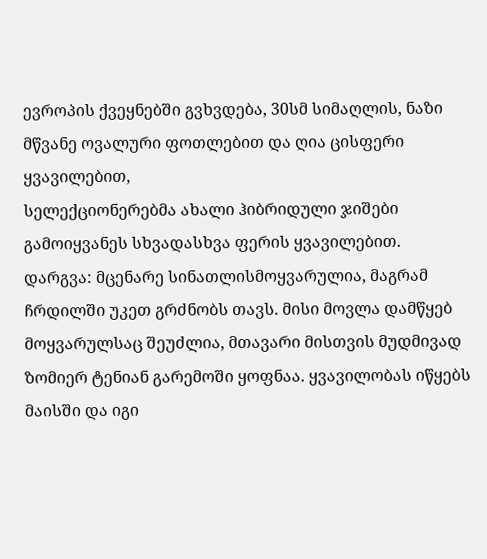ევროპის ქვეყნებში გვხვდება, 30სმ სიმაღლის, ნაზი მწვანე ოვალური ფოთლებით და ღია ცისფერი ყვავილებით,
სელექციონერებმა ახალი ჰიბრიდული ჯიშები გამოიყვანეს სხვადასხვა ფერის ყვავილებით.
დარგვა: მცენარე სინათლისმოყვარულია, მაგრამ ჩრდილში უკეთ გრძნობს თავს. მისი მოვლა დამწყებ მოყვარულსაც შეუძლია, მთავარი მისთვის მუდმივად ზომიერ ტენიან გარემოში ყოფნაა. ყვავილობას იწყებს მაისში და იგი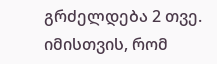გრძელდება 2 თვე. იმისთვის, რომ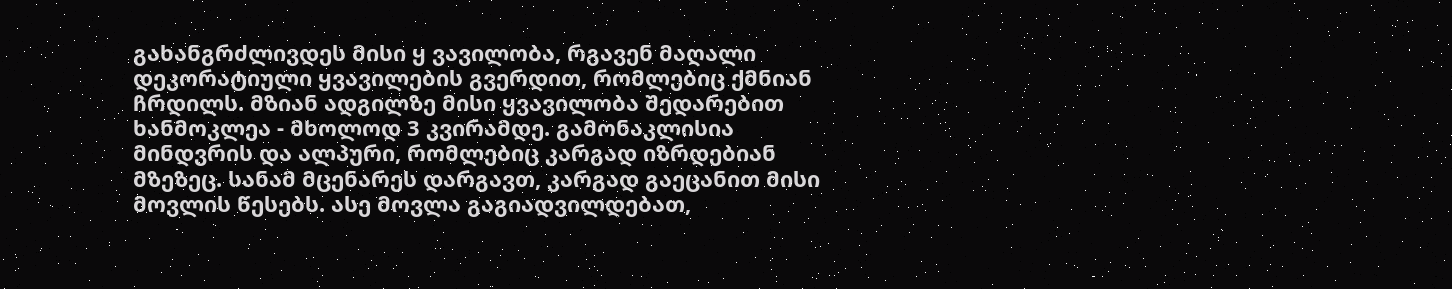გახანგრძლივდეს მისი ყ ვავილობა, რგავენ მაღალი დეკორატიული ყვავილების გვერდით, რომლებიც ქმნიან ჩრდილს. მზიან ადგილზე მისი ყვავილობა შედარებით ხანმოკლეა - მხოლოდ 3 კვირამდე. გამონაკლისია მინდვრის და ალპური, რომლებიც კარგად იზრდებიან მზეზეც. სანამ მცენარეს დარგავთ, კარგად გაეცანით მისი მოვლის წესებს. ასე მოვლა გაგიადვილდებათ,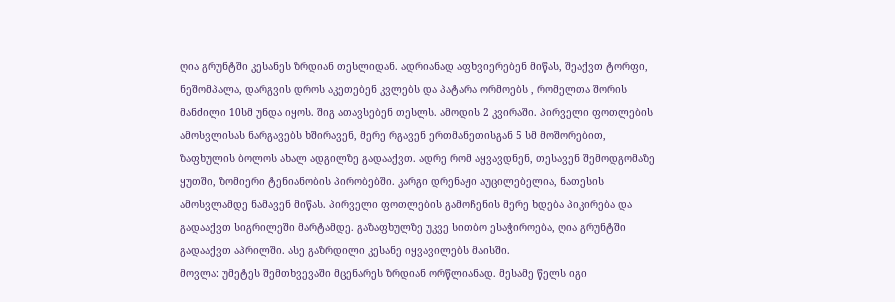ღია გრუნტში კესანეს ზრდიან თესლიდან. ადრიანად აფხვიერებენ მიწას, შეაქვთ ტორფი, ნეშომპალა, დარგვის დროს აკეთებენ კვლებს და პატარა ორმოებს , რომელთა შორის მანძილი 10სმ უნდა იყოს. შიგ ათავსებენ თესლს. ამოდის 2 კვირაში. პირველი ფოთლების ამოსვლისას ნარგავებს ხშირავენ, მერე რგავენ ერთმანეთისგან 5 სმ მოშორებით, ზაფხულის ბოლოს ახალ ადგილზე გადააქვთ. ადრე რომ აყვავდნენ, თესავენ შემოდგომაზე ყუთში, ზომიერი ტენიანობის პირობებში. კარგი დრენაჟი აუცილებელია, ნათესის ამოსვლამდე ნამავენ მიწას. პირველი ფოთლების გამოჩენის მერე ხდება პიკირება და გადააქვთ სიგრილეში მარტამდე. გაზაფხულზე უკვე სითბო ესაჭიროება, ღია გრუნტში გადააქვთ აპრილში. ასე გაზრდილი კესანე იყვავილებს მაისში.
მოვლა: უმეტეს შემთხვევაში მცენარეს ზრდიან ორწლიანად. მესამე წელს იგი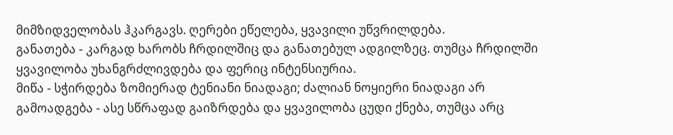მიმზიდველობას ჰკარგავს. ღერები ეწელება, ყვავილი უწვრილდება.
განათება - კარგად ხარობს ჩრდილშიც და განათებულ ადგილზეც. თუმცა ჩრდილში ყვავილობა უხანგრძლივდება და ფერიც ინტენსიურია.
მიწა - სჭირდება ზომიერად ტენიანი ნიადაგი; ძალიან ნოყიერი ნიადაგი არ გამოადგება - ასე სწრაფად გაიზრდება და ყვავილობა ცუდი ქნება, თუმცა არც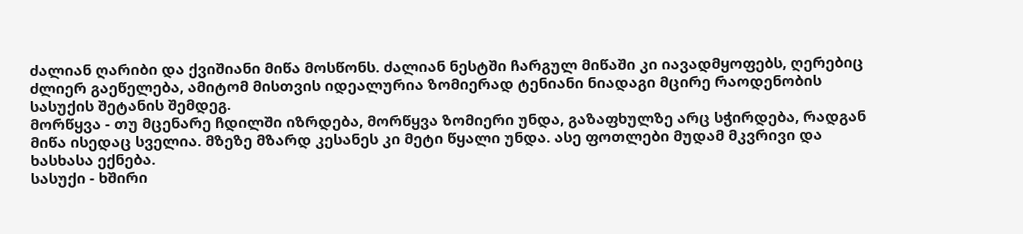ძალიან ღარიბი და ქვიშიანი მიწა მოსწონს. ძალიან ნესტში ჩარგულ მიწაში კი იავადმყოფებს, ღერებიც ძლიერ გაეწელება, ამიტომ მისთვის იდეალურია ზომიერად ტენიანი ნიადაგი მცირე რაოდენობის სასუქის შეტანის შემდეგ.
მორწყვა - თუ მცენარე ჩდილში იზრდება, მორწყვა ზომიერი უნდა, გაზაფხულზე არც სჭირდება, რადგან მიწა ისედაც სველია. მზეზე მზარდ კესანეს კი მეტი წყალი უნდა. ასე ფოთლები მუდამ მკვრივი და ხასხასა ექნება.
სასუქი - ხშირი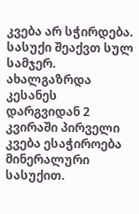კვება არ სჭირდება. სასუქი შეაქვთ სულ სამჯერ. ახალგაზრდა კესანეს დარგვიდან 2 კვირაში პირველი კვება ესაჭიროება მინერალური სასუქით.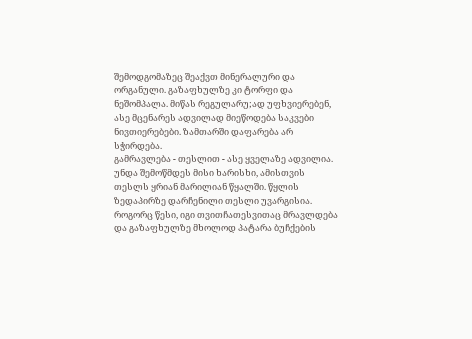შემოდგომაზეც შეაქვთ მინერალური და ორგანული. გაზაფხულზე კი ტორფი და ნეშომპალა. მიწას რეგულარუ;ად უფხვიერებენ, ასე მცენარეს ადვილად მიეწოდება საკვები ნივთიერებები. ზამთარში დაფარება არ სჭირდება.
გამრავლება - თესლით - ასე ყველაზე ადვილია. უნდა შემოწმდეს მისი ხარისხი, ამისთვის თესლს ყრიან მარილიან წყალში. წყლის ზედაპირზე დარჩენილი თესლი უვარგისია. როგორც წესი, იგი თვითჩათესვითაც მრავლდება და გაზაფხულზე მხოლოდ პატარა ბუჩქების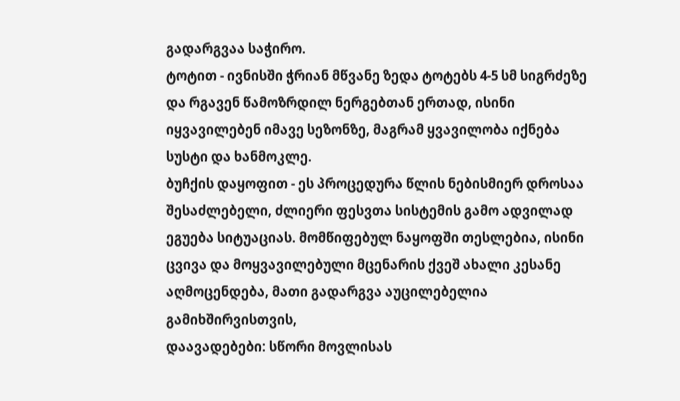გადარგვაა საჭირო.
ტოტით - ივნისში ჭრიან მწვანე ზედა ტოტებს 4-5 სმ სიგრძეზე და რგავენ წამოზრდილ ნერგებთან ერთად, ისინი იყვავილებენ იმავე სეზონზე, მაგრამ ყვავილობა იქნება სუსტი და ხანმოკლე.
ბუჩქის დაყოფით - ეს პროცედურა წლის ნებისმიერ დროსაა შესაძლებელი, ძლიერი ფესვთა სისტემის გამო ადვილად ეგუება სიტუაციას. მომწიფებულ ნაყოფში თესლებია, ისინი ცვივა და მოყვავილებული მცენარის ქვეშ ახალი კესანე აღმოცენდება, მათი გადარგვა აუცილებელია გამიხშირვისთვის,
დაავადებები: სწორი მოვლისას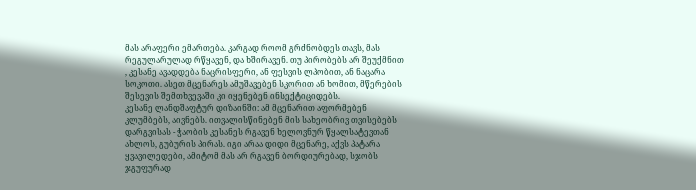მას არაფერი ემართება. კარგად როომ გრძნობდეს თავს, მას რეგულარულად რწყავენ, და ხშირავენ. თუ პირობებს არ შეუქმნით , კესანე ავადდება ნაცრისფერი, ან ფესვის ლპობით, ან ნაცარა სოკოთი. ასეთ მცენარეს ამუშავებენ სკორით ან ხომით, მწერების შესევის შემთხვევაში კი იყენებენ ინსექტიციდებს.
კესანე ლანდშაფტურ დიზაინში: ამ მცენარით აფორმებენ კლუმბებს, აივნებს. ითვალისწინებენ მის სახეობრივ თვისებებს დარგვისას - ჭაობის კესანეს რგავენ ხელოვნურ წყალსატევთან ახლოს, გუბურის პირას. იგი არაა დიდი მცენარე, აქვს პატარა ყვავილედები, ამიტომ მას არ რგავენ ბორდიურებად, სჯობს ჯგუფურად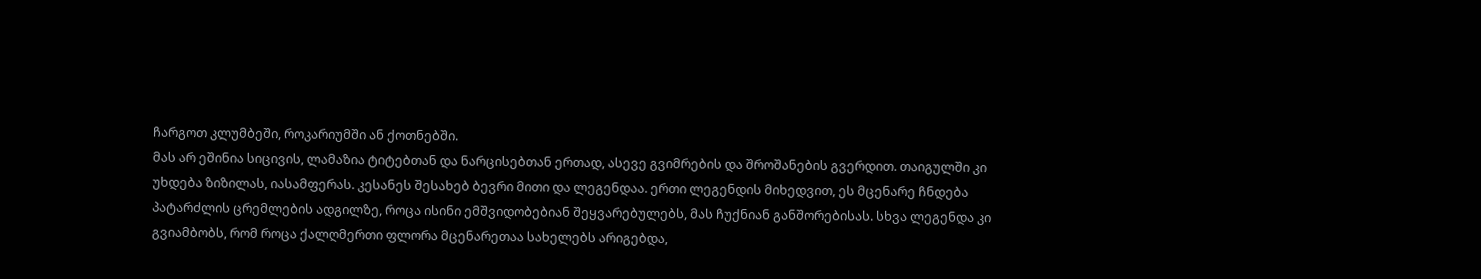ჩარგოთ კლუმბეში, როკარიუმში ან ქოთნებში.
მას არ ეშინია სიცივის, ლამაზია ტიტებთან და ნარცისებთან ერთად, ასევე გვიმრების და შროშანების გვერდით. თაიგულში კი უხდება ზიზილას, იასამფერას. კესანეს შესახებ ბევრი მითი და ლეგენდაა. ერთი ლეგენდის მიხედვით, ეს მცენარე ჩნდება პატარძლის ცრემლების ადგილზე, როცა ისინი ემშვიდობებიან შეყვარებულებს, მას ჩუქნიან განშორებისას. სხვა ლეგენდა კი გვიამბობს, რომ როცა ქალღმერთი ფლორა მცენარეთაა სახელებს არიგებდა,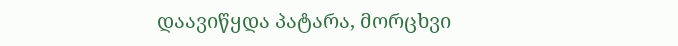დაავიწყდა პატარა, მორცხვი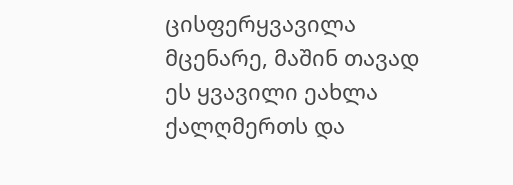ცისფერყვავილა მცენარე, მაშინ თავად ეს ყვავილი ეახლა ქალღმერთს და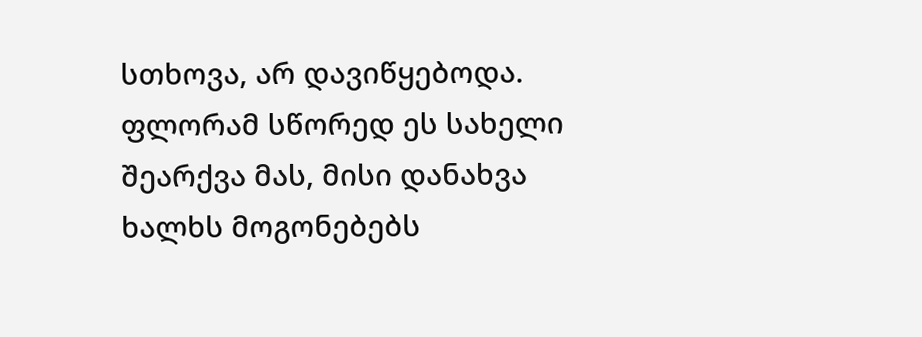სთხოვა, არ დავიწყებოდა. ფლორამ სწორედ ეს სახელი შეარქვა მას, მისი დანახვა ხალხს მოგონებებს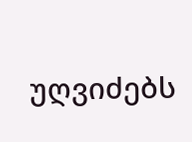უღვიძებს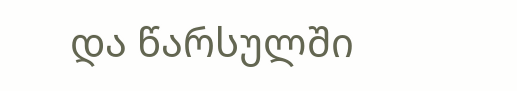და წარსულში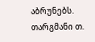აბრუნებს.
თარგმანი თ.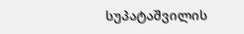სუპატაშვილის